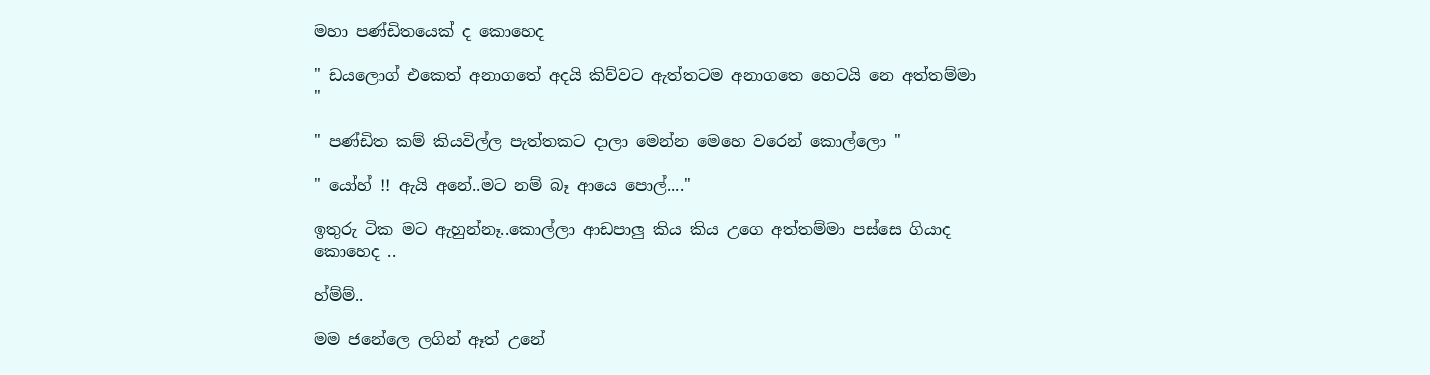මහා පණ්ඩිතයෙක් ද කොහෙද

" ඩයලොග් එකෙත් අනාගතේ අදයි කිව්වට ඇත්තටම අනාගතෙ හෙටයි නෙ අත්තම්මා "

" පණ්ඩිත කම් කියවිල්ල පැත්තකට දාලා මෙන්න මෙහෙ වරෙන් කොල්ලො "

" යෝහ් !! ඇයි අනේ..මට නම් බෑ ආයෙ පොල්...."

ඉතුරු ටික මට ඇහුන්නෑ..කොල්ලා ආඩපාලු කිය කිය උගෙ අත්තම්මා පස්සෙ ගියාද කොහෙද ..

හ්ම්ම්..

මම ජනේලෙ ලගින් ඈත් උනේ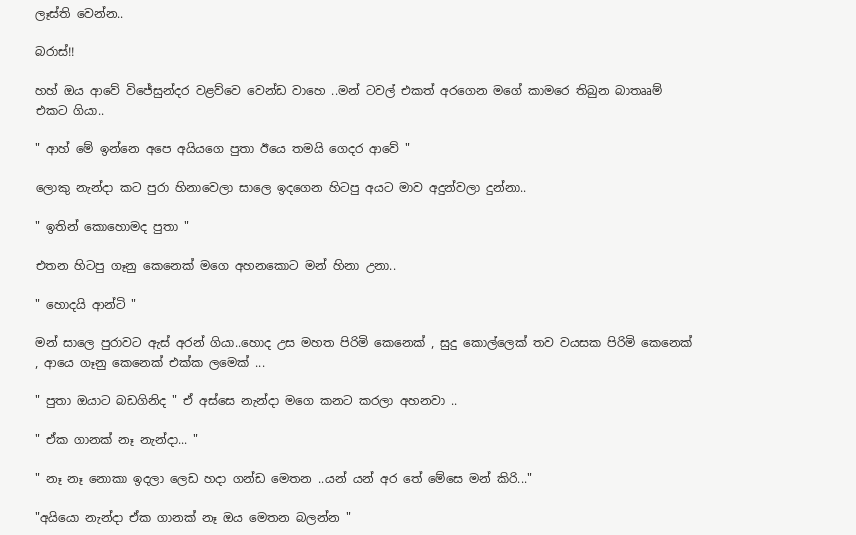ලෑස්ති වෙන්න..

බරාස්!!

හහ් ඔය ආවේ විජේසුන්දර වළව්වෙ වෙන්ඩ වාහෙ ..මන් ටවල් එකත් අරගෙන මගේ කාමරෙ තිබුන බාතෲම් එකට ගියා..

" ආහ් මේ ඉන්නෙ අපෙ අයියගෙ පුතා ඊයෙ තමයි ගෙදර ආවේ "

ලොකු නැන්දා කට පුරා හිනාවෙලා සාලෙ ඉදගෙන හිටපු අයට මාව අදුන්වලා දුන්නා..

" ඉතින් කොහොමද පුතා "

එතන හිටපු ගෑනු කෙනෙක් මගෙ අහනකොට මන් හිනා උනා..

" හොදයි ආන්ටි "

මන් සාලෙ පුරාවට ඇස් අරන් ගියා..හොද උස මහත පිරිමි කෙනෙක් , සුදු කොල්ලෙක් තව වයසක පිරිමි කෙනෙක් , ආයෙ ගෑනු කෙනෙක් එක්ක ලමෙක් ...

" පුතා ඔයාට බඩගිනිද " ඒ අස්සෙ නැන්දා මගෙ කනට කරලා අහනවා ..

" ඒක ගානක් නෑ නැන්දා... "

" නෑ නෑ නොකා ඉදලා ලෙඩ හදා ගන්ඩ මෙතන ..යන් යන් අර තේ මේසෙ මන් කිරි..."

"අයියො නැන්දා ඒක ගානක් නෑ ඔය මෙතන බලන්න "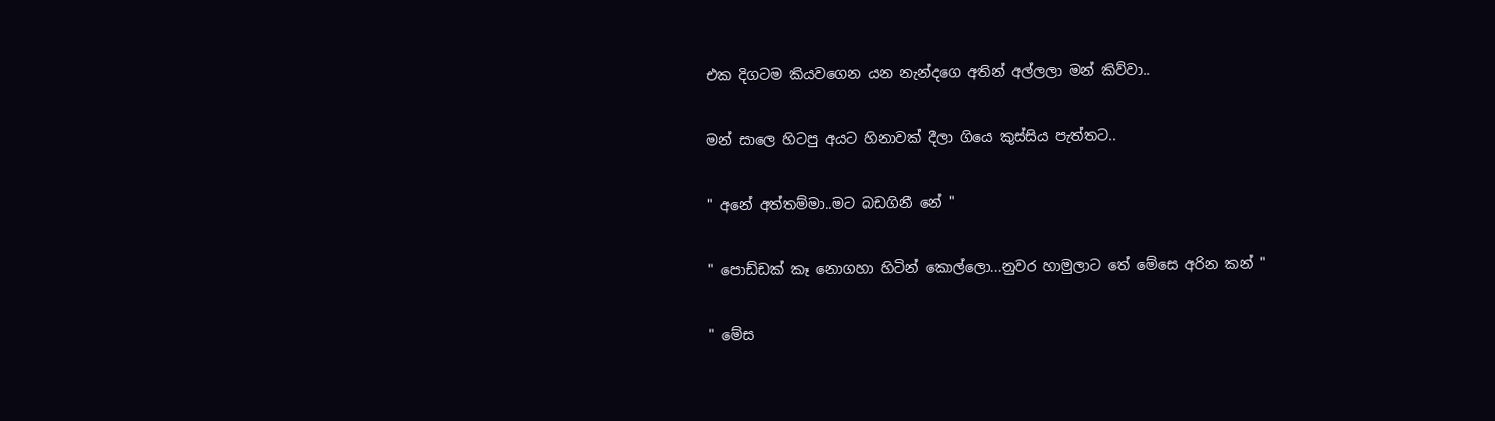එක දිගටම කියවගෙන යන නැන්දගෙ අතින් අල්ලලා මන් කිව්වා..

මන් සාලෙ හිටපු අයට හිනාවක් දීලා ගියෙ කුස්සිය පැත්තට..

" අනේ අත්තම්මා..මට බඩගිනී නේ "

" පොඩ්ඩක් කෑ නොගහා හිටින් කොල්ලො...නුවර හාමුලාට තේ මේසෙ අරින කන් "

" මේස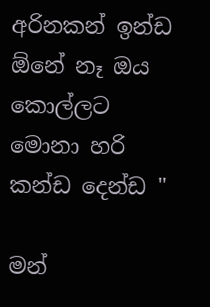අරිනකන් ඉන්ඩ ඕනේ නෑ ඔය කොල්ලට මොනා හරි කන්ඩ දෙන්ඩ "

මන්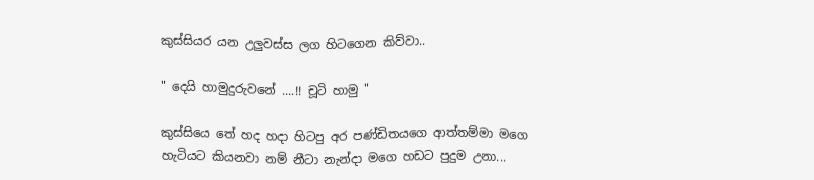කුස්සියර යන උලුවස්ස ලග හිටගෙන කිව්වා..

" දෙයි හාමුදුරුවනේ ....!! චූටි හාමු "

කුස්සියෙ තේ හද හදා හිටපු අර පණ්ඩිතයගෙ ආත්තම්මා මගෙ හැටියට කියනවා නම් නීටා නැන්දා මගෙ හඩට පුදුම උනා...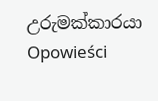උරුමක්කාරයා Opowieści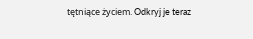tętniące życiem. Odkryj je teraz